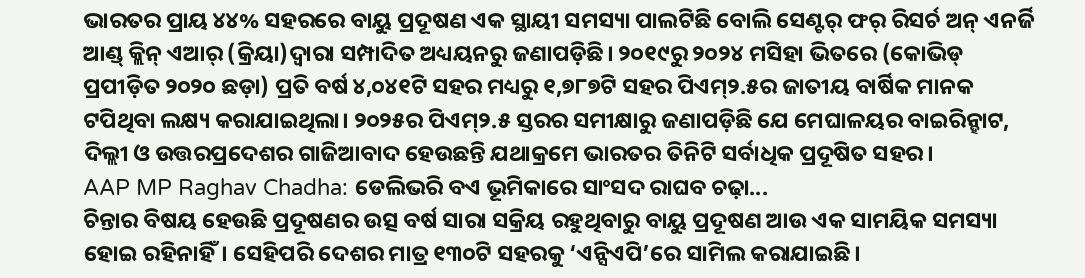ଭାରତର ପ୍ରାୟ ୪୪% ସହରରେ ବାୟୁ ପ୍ରଦୂଷଣ ଏକ ସ୍ଥାୟୀ ସମସ୍ୟା ପାଲଟିଛି ବୋଲି ସେଣ୍ଟର୍ ଫର୍ ରିସର୍ଚ ଅନ୍ ଏନର୍ଜି ଆଣ୍ଡ୍ କ୍ଲିନ୍ ଏଆର୍ (କ୍ରିୟା)ଦ୍ବାରା ସମ୍ପାଦିତ ଅଧ୍ୟୟନରୁ ଜଣାପଡ଼ିଛି। ୨୦୧୯ରୁ ୨୦୨୪ ମସିହା ଭିତରେ (କୋଭିଡ୍ ପ୍ରପୀଡ଼ିତ ୨୦୨୦ ଛଡ଼ା) ପ୍ରତି ବର୍ଷ ୪,୦୪୧ଟି ସହର ମଧ୍ୟରୁ ୧,୭୮୭ଟି ସହର ପିଏମ୍୨.୫ର ଜାତୀୟ ବାର୍ଷିକ ମାନକ ଟପିଥିବା ଲକ୍ଷ୍ୟ କରାଯାଇଥିଲା। ୨୦୨୫ର ପିଏମ୍୨.୫ ସ୍ତରର ସମୀକ୍ଷାରୁ ଜଣାପଡ଼ିଛି ଯେ ମେଘାଳୟର ବାଇରିନ୍ହାଟ, ଦିଲ୍ଲୀ ଓ ଉତ୍ତରପ୍ରଦେଶର ଗାଜିଆବାଦ ହେଉଛନ୍ତି ଯଥାକ୍ରମେ ଭାରତର ତିନିଟି ସର୍ବାଧିକ ପ୍ରଦୂଷିତ ସହର।
AAP MP Raghav Chadha: ଡେଲିଭରି ବଏ ଭୂମିକାରେ ସାଂସଦ ରାଘବ ଚଢ଼ା...
ଚିନ୍ତାର ବିଷୟ ହେଉଛି ପ୍ରଦୂଷଣର ଉତ୍ସ ବର୍ଷ ସାରା ସକ୍ରିୟ ରହୁଥିବାରୁ ବାୟୁ ପ୍ରଦୂଷଣ ଆଉ ଏକ ସାମୟିକ ସମସ୍ୟା ହୋଇ ରହିନାହିଁ। ସେହିପରି ଦେଶର ମାତ୍ର ୧୩୦ଟି ସହରକୁ ‘ଏନ୍ସିଏପି’ରେ ସାମିଲ କରାଯାଇଛି।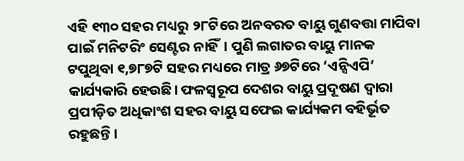ଏହି ୧୩୦ ସହର ମଧ୍ୟରୁ ୨୮ଟିରେ ଅନବରତ ବାୟୁ ଗୁଣବତ୍ତା ମାପିବା ପାଇଁ ମନିଟରିଂ ସେଣ୍ଟର ନାହିଁ। ପୁଣି ଲଗାତର ବାୟୁ ମାନକ ଟପୁଥିବା ୧,୭୮୭ଟି ସହର ମଧ୍ୟରେ ମାତ୍ର ୬୭ଟିରେ ‘ଏନ୍ସିଏପି’ କାର୍ଯ୍ୟକାରି ହେଉଛି। ଫଳସ୍ବରୂପ ଦେଶର ବାୟୁ ପ୍ରଦୂଷଣ ଦ୍ବାରା ପ୍ରପୀଡ଼ିତ ଅଧିକାଂଶ ସହର ବାୟୁ ସଫେଇ କାର୍ଯ୍ୟକମ ବହିର୍ଭୂତ ରହୁଛନ୍ତି।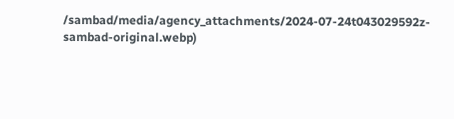/sambad/media/agency_attachments/2024-07-24t043029592z-sambad-original.webp)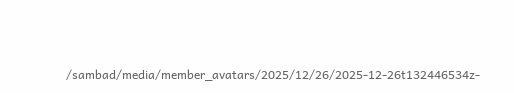/sambad/media/member_avatars/2025/12/26/2025-12-26t132446534z-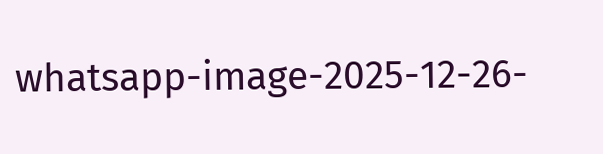whatsapp-image-2025-12-26-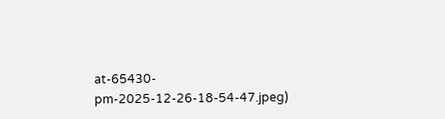at-65430-pm-2025-12-26-18-54-47.jpeg)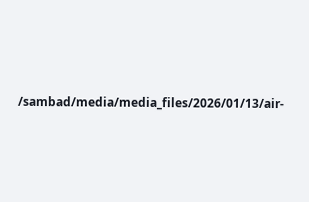/sambad/media/media_files/2026/01/13/air-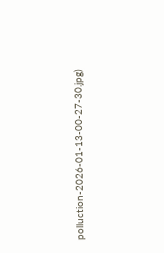polluction-2026-01-13-00-27-30.jpg)